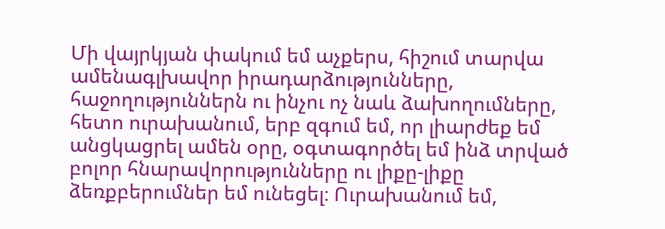Մի վայրկյան փակում եմ աչքերս, հիշում տարվա ամենագլխավոր իրադարձությունները, հաջողություններն ու ինչու ոչ նաև ձախողումները, հետո ուրախանում, երբ զգում եմ, որ լիարժեք եմ անցկացրել ամեն օրը, օգտագործել եմ ինձ տրված բոլոր հնարավորությունները ու լիքը-լիքը ձեռքբերումներ եմ ունեցել։ Ուրախանում եմ,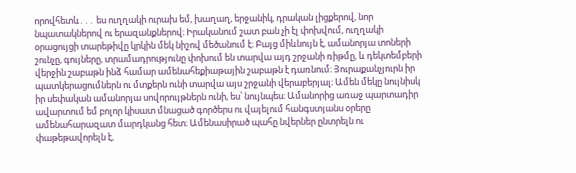որովհետև․․․ ես ուղղակի ուրախ եմ, խաղաղ, երջանիկ, դրական լիցքերով, նոր նպատակներով ու երազանքներով։ Իրականում շատ բան չի էլ փոխվում, ուղղակի օրացույցի տարեթիվը կրկին մեկ նիշով մեծանում է։ Բայց միևնույն է, ամանորյա տոների շունչը, գույները, տրամադրությունը փոխում են տարվա այդ շրջանի ռիթմը, և դեկտեմբերի վերջին շաբաթն ինձ համար ամենահեքիաթային շաբաթն է դառնում։ Յուրաքանչյուրն իր պատկերացումներն ու մտքերն ունի տարվա այս շրջանի վերաբերյալ։ Ամեն մեկը նույնիսկ իր սեփական ամանորյա սովորույթներն ունի, ես՝ նույնպես։ Ամանորից առաջ պարտադիր ավարտում եմ բոլոր կիսատ մնացած գործերս ու վայելում հանգստյանս օրերը ամենահարազատ մարդկանց հետ։ Ամենասիրած պահը նվերներ ընտրելն ու փաթեթավորելն է,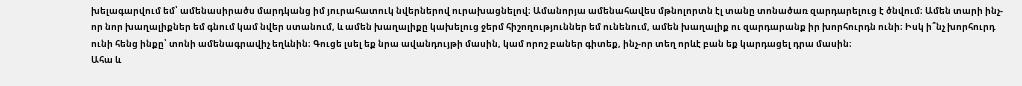խելագարվում եմ՝ ամենասիրածս մարդկանց իմ յուրահատուկ նվերներով ուրախացնելով։ Ամանորյա ամենահավես մթնոլորտն էլ տանը տոնածառ զարդարելուց է ծնվում։ Ամեն տարի ինչ-որ նոր խաղալիքներ եմ գնում կամ նվեր ստանում, և ամեն խաղալիքը կախելուց ջերմ հիշողություններ եմ ունենում, ամեն խաղալիք ու զարդարանք իր խորհուրդն ունի։ Իսկ ի՞նչ խորհուրդ ունի հենց ինքը՝ տոնի ամենագրավիչ եղևնին։ Գուցե լսել եք նրա ավանդույթի մասին, կամ որոշ բաներ գիտեք, ինչ-որ տեղ որևէ բան եք կարդացել դրա մասին։
Ահա և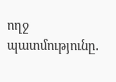ողջ պատմությունը․